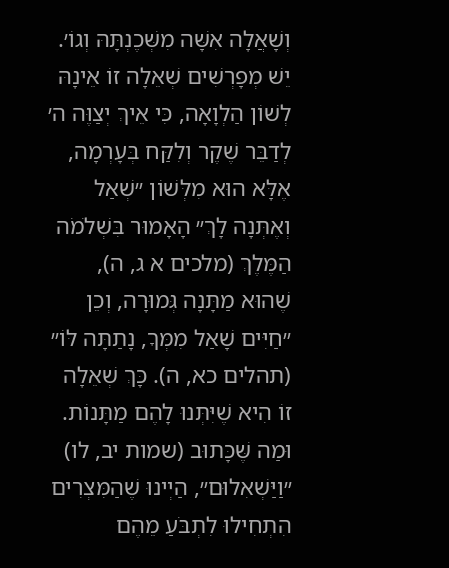וְשָׁאֲלָה אִשָּׁה מִשְּׁכֶנְתָּהּ וְגוֹ׳. יֵשׁ מְפָרְשִׁים שְׁאֵלָה זוֹ אֵינָהּ לְשׁוֹן הַלְוָאָה, כִּי אֵיךְ יְצַוֶּה ה׳ לְדַבֵּר שֶׁקֶר וְלִקַּח בְּעָרְמָה, אֶלָּא הוּא מִלְּשׁוֹן ״שְׁאַל וְאֶתְּנָה לָךְ״ הָאָמוּר בִּשְׁלֹמֹה הַמֶּלֶךְ (מלכים א ג, ה), שֶׁהוּא מַתָּנָה גְּמוּרָה, וְכֵן ״חַיִּים שָׁאַל מִמְּךָ, נָתַתָּה לּוֹ״ (תהלים כא, ה). כָּךְ שְׁאֵלָה זוֹ הִיא שֶׁיִּתְּנוּ לָהֶם מַתָּנוֹת. וּמַה שֶּׁכָּתוּב (שמות יב, לו) ״וַיַּשְׁאִלוּם״, הַיְינוּ שֶׁהַמִּצְרִים הִתְחִילוּ לִתְבֹּעַ מֵהֶם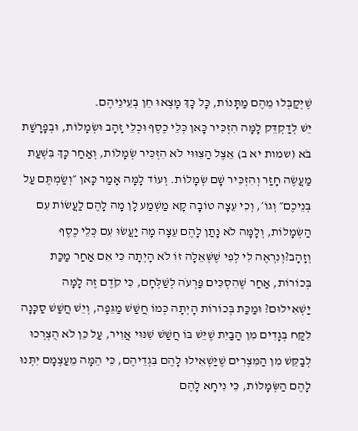שֶׁיְּקַבְּלוּ מֵהֶם מַתָּנוֹת, כָּל כָּךְ מָצְאוּ חֵן בְּעֵינֵיהֶם.
יֵשׁ לְדַקְדֵּק לָמָּה הִזְכִּיר כָּאן כְּלֵי כֶסֶף וּכְלֵי זָהָב וּשְׂמָלוֹת, וּבְפָרָשַׁת בֹּא (שמות יא ב) אֵצֶל הַצִּוּוּי לֹא הִזְכִּיר שְׂמָלוֹת, וְאַחַר כָּךְ בִּשְׁעַת מַעֲשֶׂה חָזַר וְהִזְכִּיר שָׁם שְׂמָלוֹת. וְעוֹד לָמָּה אָמַר כָּאן ״וְשַׂמְתֶּם עַל בְּנֵיכֶם״ וְגוֹ׳, וְכִי עֵצָה טוֹבָה קָא מַשְׁמַע לָן מָה לָהֶם לַעֲשׂוֹת עִם הַשְּׂמָלוֹת, וְלָמָּה לֹא נָתַן לָהֶם עֵצָה מָה יַעֲשׂוּ עִם כְּלֵי כֶסֶף וְזָהָב?וְנִרְאֶה לִי לְפִי שֶׁשְּׁאֵלָה זוֹ לֹא הָיְתָה כִּי אִם אַחַר מַכַּת בְּכוֹרוֹת, אַחַר שֶׁהִסְכִּים פַּרְעֹה לְשַׁלְּחָם, כִּי קֹדֶם זֶה לָמָּה יַשְׁאִילוּם? וּמַכַּת בְּכוֹרוֹת הָיְתָה כְּמוֹ חֲשַׁשׁ מַגֵּפָה, וְיֵשׁ חֲשַׁשׁ סַכָּנָה לִקַּח בְּגָדִים מִן הַבַּיִת שֶׁיֵּשׁ בּוֹ חֲשַׁשׁ שִׁנּוּי אֲוִיר, עַל כֵּן לֹא הֻצְרְכוּ לְבַקֵּשׁ מִן הַמִּצְרִים שֶׁיַּשְׁאִילוּ לָהֶם בִּגְדֵיהֶם, כִּי הֵמָּה מֵעַצְמָם יִתְּנוּ לָהֶם הַשְּׂמָלוֹת, כִּי נִיחָא לָהֶם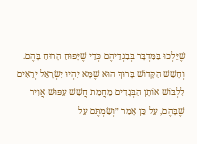שֶׁיֵּלְכוּ בַּמִּדְבָּר בְּבִגְדֵיהֶם כְּדֵי שֶׁיָּפוּחַ הָרוּחַ בָּהֶם.
וְחָשַׁשׁ הַקָּדוֹשׁ בָּרוּךְ הוּא שֶׁמָּא יִהְיוּ יִשְׂרָאֵל יְרֵאִים לִלְבּוֹשׁ אוֹתָן הַבְּגָדִים מֵחֲמַת חֲשַׁשׁ עִפּוּשׁ אֲוִיר שֶׁבָּהֶם, עַל כֵּן אָמַר ״וְשַׂמְתֶּם עַל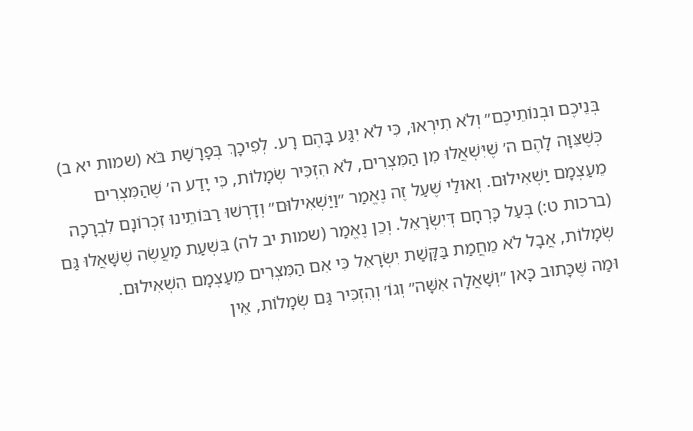בְּנֵיכֶם וּבְנוֹתֵיכֶם״ וְלֹא תִירְאוּ, כִּי לֹא יִגַּע בָּהֶם רָע. לְפִיכָךְ בְּפָרָשַׁת בֹּא (שמות יא ב) כְּשֶׁצִּוָּה לָהֶם ה׳ שֶׁיִּשְׁאֲלוּ מִן הַמִּצְרִים, לֹא הִזְכִּיר שְׂמָלוֹת, כִּי יָדַע ה׳ שֶׁהַמִּצְרִים מֵעַצְמָם יַשְׁאִילוּם. וְאוּלַי שֶׁעַל זֶה נֶאֱמַר ״וַיַּשְׁאִילוּם״ וְדָרְשׁוּ רַבּוֹתֵינוּ זִכְרוֹנָם לִבְרָכָה (ברכות ט:) בְּעַל כָּרְחָם דְּיִשְׂרָאֵל. וְכֵן נֶאֱמַר (שמות יב לה) בִּשְׁעַת מַעֲשֶׂה שֶׁשָּׁאֲלוּ גַּם שְׂמָלוֹת, אֲבָל לֹא מֵחֲמַת בַּקָּשַׁת יִשְׂרָאֵל כִּי אִם הַמִּצְרִים מֵעַצְמָם הִשְׁאִילוּם.
וּמַה שֶּׁכָּתוּב כָּאן ״וְשָׁאֲלָה אִשָּׁה״ וְגוֹ׳ וְהִזְכִּיר גַּם שְׂמָלוֹת, אֵין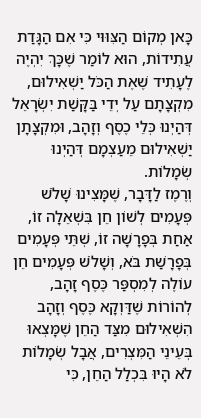כָּאן מְקוֹם הַצִּוּוּי כִּי אִם הַגָּדַת עֲתִידוֹת, הוּא לוֹמַר שֶׁכָּךְ יִהְיֶה לֶעָתִיד שֶׁאֶת הַכֹּל יַשְׁאִילוּם, מִקְצָתָם עַל יְדֵי בַּקָּשַׁת יִשְׂרָאֵל דְּהַיְנוּ כְּלֵי כֶסֶף וְזָהָב, וּמִקְצָתָן יַשְׁאִילוּם מֵעַצְמָם דְּהַיְנוּ שְׂמָלוֹת.
וְרֶמֶז לַדָּבָר, שֶׁמָּצִינוּ שָׁלֹשׁ פְּעָמִים לְשׁוֹן חֵן בִּשְׁאֵלָה זוֹ, אַחַת בְּפָרָשָׁה זוֹ, שְׁתֵּי פְּעָמִים בְּפָרָשַׁת בֹּא, וְשָׁלֹשׁ פְּעָמִים חֵן עוֹלֶה לְמִסְפַּר כֶּסֶף זָהָב, לְהוֹרוֹת שֶׁדַּוְקָא כֶּסֶף וְזָהָב הִשְׁאִילוּם מִצַּד הַחֵן שֶׁמָּצְאוּ בְּעֵינֵי הַמִּצְרִים, אֲבָל שְׂמָלוֹת לֹא הָיוּ בִּכְלַל הַחֵן, כִּי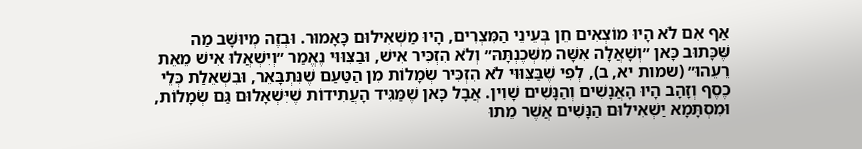אַף אִם לֹא הָיוּ מוֹצְאִים חֵן בְּעֵינֵי הַמִּצְרִים, הָיוּ מַשְׁאִילוּם כָּאָמוּר. וּבְזֶה מְיוּשָּׁב מַה שֶּׁכָּתוּב כָּאן ״וְשָׁאֲלָה אִשָּׁה מִשְּׁכֶנְתָּהּ״ וְלֹא הִזְכִּיר אִישׁ, וּבַצִּוּוּי נֶאֱמַר ״וְיִשְׁאֲלוּ אִישׁ מֵאֵת רֵעֵהוּ״ (שמות יא, ב), לְפִי שֶׁבַּצִּוּוּי לֹא הִזְכִּיר שְׂמָלוֹת מִן הַטַּעַם שֶׁנִּתְבָּאֵר, וּבִשְׁאֵלַת כְּלֵי כֶסֶף וְזָהָב הָיוּ הָאֲנָשִׁים וְהַנָּשִׁים שָׁוִין. אֲבָל כָּאן שֶׁמַּגִּיד הָעֲתִידוֹת שֶׁיִּשְׁאָלוּם גַּם שְׂמָלוֹת, וּמִסְתָּמָא יַשְׁאִילוּם הַנָּשִׁים אֲשֶׁר מֵתוּ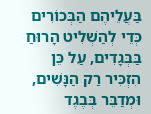בַּעֲלֵיהֶם הַבְּכוֹרִים כְּדֵי לְהַשְׁלִיט הָרוּחַ בַּבְּגָדִים, עַל כֵּן הִזְכִּיר רַק הַנָּשִׁים, וּמְדַבֵּר בְּבֶגֶד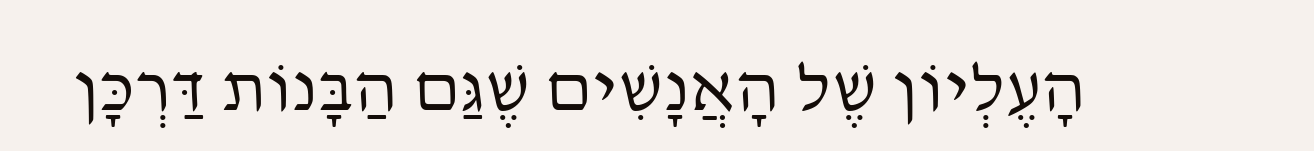הָעֶלְיוֹן שֶׁל הָאֲנָשִׁים שֶׁגַּם הַבָּנוֹת דַּרְכָּן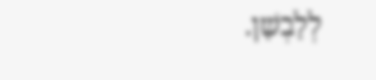לְלָבְשָׁן.